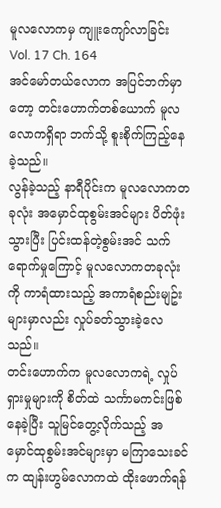မူလလောကမှ ကျူးကျော်လာခြင်း
Vol. 17 Ch. 164
အင်မော်တယ်လောက အပြင်ဘက်မှာတော့ တင်းဟောက်တစ်ယောက် မူလလောကရှိရာ ဘက်သို့ စူးစိုက်ကြည့်နေခဲ့သည်။
လွန်ခဲ့သည့် နာရီပိုင်းက မူလလောကတခုလုံး အမှောင်ထုစွမ်းအင်များ ပိတ်ဖုံးသွားပြီး ပြင်းထန်တဲ့စွမ်းအင် သက်ရောက်မှုကြောင့် မူလလောကတခုလုံးကို ကာရံထားသည့် အကာရံစည်းမျဥ်းများမှာလည်း လှုပ်ခတ်သွားခဲ့လေသည်။
တင်းဟောက်က မူလလောကရဲ့ လှုပ်ရှားမှုများကို စိတ်ထဲ သင်္ကာမကင်းဖြစ်နေခဲ့ပြီး သူမြင်တွေ့လိုက်သည့် အမှောင်ထုစွမ်းအင်များမှာ မကြာသေးခင်က ထျန်းဟွမ်လောကထဲ ထိုးဖောက်ရန်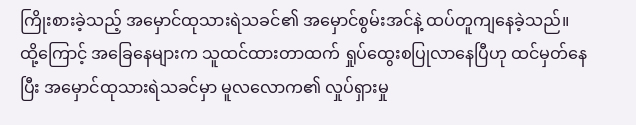ကြိုးစားခဲ့သည့် အမှောင်ထုသားရဲသခင်၏ အမှောင်စွမ်းအင်နဲ့ ထပ်တူကျနေခဲ့သည်။
ထို့ကြောင့် အခြေနေများက သူထင်ထားတာထက် ရှုပ်ထွေးစပြုလာနေပြီဟု ထင်မှတ်နေပြီး အမှောင်ထုသားရဲသခင်မှာ မူလလောက၏ လှုပ်ရှားမှု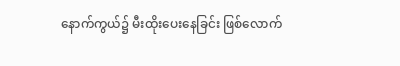နောက်ကွယ်၌ မီးထိုးပေးနေခြင်း ဖြစ်လောက်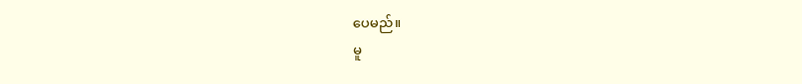ပေမည်။
မူ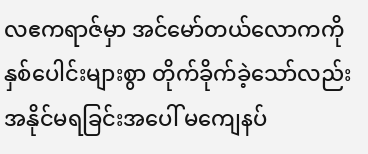လဧကရာဇ်မှာ အင်မော်တယ်လောကကို နှစ်ပေါင်းများစွာ တိုက်ခိုက်ခဲ့သော်လည်း အနိုင်မရခြင်းအပေါ် မကျေနပ်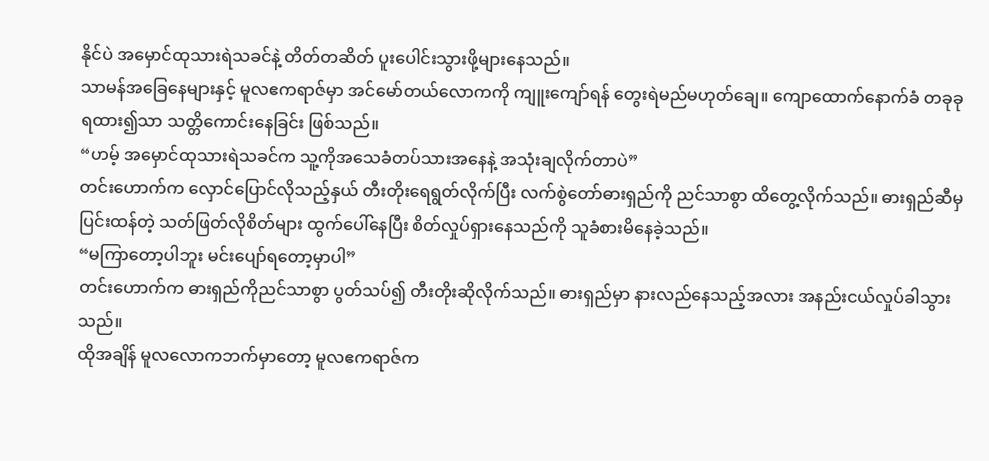နိုင်ပဲ အမှောင်ထုသားရဲသခင်နဲ့ တိတ်တဆိတ် ပူးပေါင်းသွားဖို့များနေသည်။
သာမန်အခြေနေများနှင့် မူလဧကရာဇ်မှာ အင်မော်တယ်လောကကို ကျူးကျော်ရန် တွေးရဲမည်မဟုတ်ချေ။ ကျောထောက်နောက်ခံ တခုခုရထား၍သာ သတ္တိကောင်းနေခြင်း ဖြစ်သည်။
“ဟမ့် အမှောင်ထုသားရဲသခင်က သူ့ကိုအသေခံတပ်သားအနေနဲ့ အသုံးချလိုက်တာပဲ”
တင်းဟောက်က လှောင်ပြောင်လိုသည့်နှယ် တီးတိုးရေရွတ်လိုက်ပြီး လက်စွဲတော်ဓားရှည်ကို ညင်သာစွာ ထိတွေ့လိုက်သည်။ ဓားရှည်ဆီမှ ပြင်းထန်တဲ့ သတ်ဖြတ်လိုစိတ်များ ထွက်ပေါ်နေပြီး စိတ်လှုပ်ရှားနေသည်ကို သူခံစားမိနေခဲ့သည်။
“မကြာတော့ပါဘူး မင်းပျော်ရတော့မှာပါ”
တင်းဟောက်က ဓားရှည်ကိုညင်သာစွာ ပွတ်သပ်၍ တီးတိုးဆိုလိုက်သည်။ ဓားရှည်မှာ နားလည်နေသည့်အလား အနည်းငယ်လှုပ်ခါသွားသည်။
ထိုအချိန် မူလလောကဘက်မှာတော့ မူလဧကရာဇ်က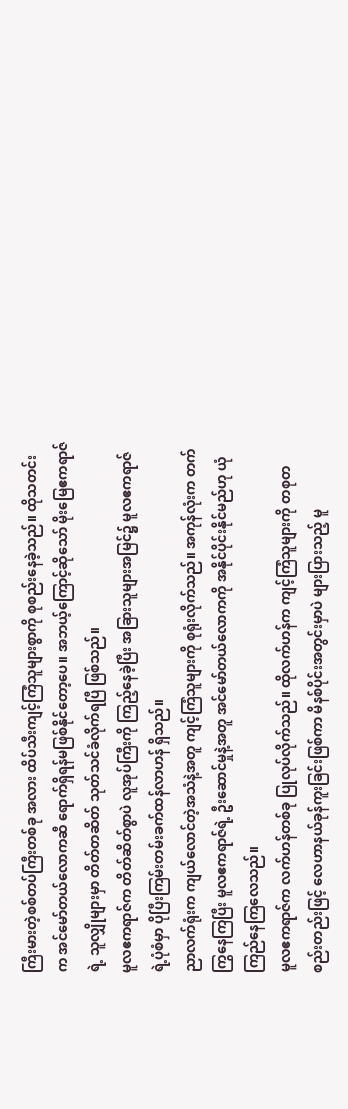ကြီးမားတဲ့စစ်တပ်ကြီးတစ်ခု အလား ထိပ်သီးကျင့်ကြံသူများစွာကို စုစည်းနေခဲ့သည်။ ထိုသတင်းက အင်မော်တယ်လောကဆီ ရောက်ရှိရန်မဖြစ်နိုင်တော့ပေ။ အဘယ့်ကြောင့်ဆိုသော် မိုးမြေဧကရာဇ်ရဲ့ သူလျှိုများမှာ တိတ်တဆိတ် သုတ်သင်ခံလိုက်ရပြီ ဖြစ်သည်။
မူလဧကရာဇ်က တိတ်ဆိတ်စွာပဲ လူအုပ်ကြီးကို ကြည့်နေခဲ့ပြီး အခြားသူများအမြင်၌ မူလဧကရာဇ်ရဲ့ပုံစံမှာ ပိုပြီးကြမ်းတမ်းခက်ထန်လာဟန် ရှိသည်။
ညာလက်ရုံးက ကျယ်လောင်တဲ့အသံနဲ့အတူ ကျင့်ကြံသူများကို စုရုံးလိုက်သည်။ အကုန်လုံးက တက်ကြွနေကြပြီး မူလဧကရာဇ်ရဲ့ ဦးဆောင်မှုနဲ့အတူ အင်မော်တယ်လောကကို အနိုင်ပိုင်းနိုင်မည်ဟု ယုံကြည်နေကြလေသည်။
မူလဧကရာဇ်က လက်ဟန်တစ်ခု ပြုလုပ်လိုက်သည်။ ထိုလက်ဟန်က ကျင့်ကြံသူများကို တစုတစည်းတည်းဖြင့် လေဟာနယ်ခုန်ကူးခြင်းဖြစ်ကာ မိနစ်ပိုင်းအတွင်းမှာပဲ များပြားသည့် မူ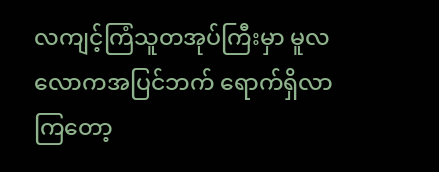လကျင့်ကြံသူတအုပ်ကြီးမှာ မူလလောကအပြင်ဘက် ရောက်ရှိလာကြတော့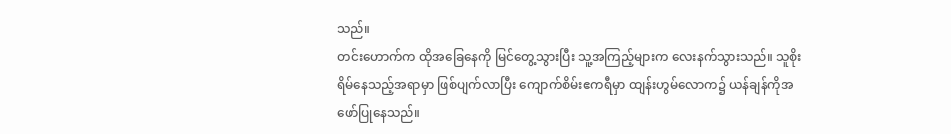သည်။
တင်းဟောက်က ထိုအခြေနေကို မြင်တွေ့သွားပြီး သူ့အကြည့်များက လေးနက်သွားသည်။ သူစိုးရိမ်နေသည့်အရာမှာ ဖြစ်ပျက်လာပြီး ကျောက်စိမ်းဧကရီမှာ ထျန်းဟွမ်လောက၌ ယန်ချန်ကိုအဖော်ပြုနေသည်။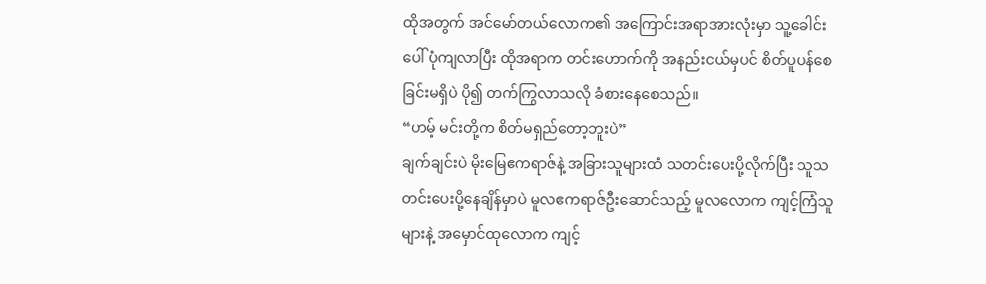ထိုအတွက် အင်မော်တယ်လောက၏ အကြောင်းအရာအားလုံးမှာ သူ့ခေါင်းပေါ် ပုံကျလာပြီး ထိုအရာက တင်းဟောက်ကို အနည်းငယ်မှပင် စိတ်ပူပန်စေခြင်းမရှိပဲ ပို၍ တက်ကြွလာသလို ခံစားနေစေသည်။
“ဟမ့် မင်းတို့က စိတ်မရှည်တော့ဘူးပဲ”
ချက်ချင်းပဲ မိုးမြေဧကရာဇ်နဲ့ အခြားသူများထံ သတင်းပေးပို့လိုက်ပြီး သူသတင်းပေးပို့နေချိန်မှာပဲ မူလဧကရာဇ်ဦးဆောင်သည့် မူလလောက ကျင့်ကြံသူများနဲ့ အမှောင်ထုလောက ကျင့်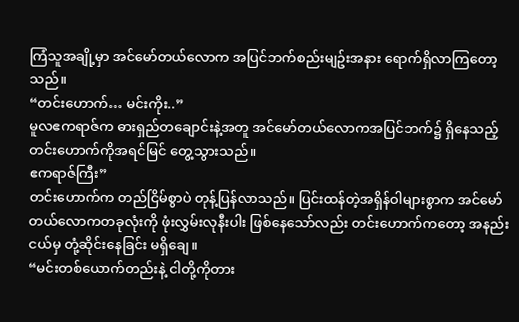ကြံသူအချို့မှာ အင်မော်တယ်လောက အပြင်ဘက်စည်းမျဥ်းအနား ရောက်ရှိလာကြတော့သည်။
“တင်းဟောက်… မင်းကိုး..”
မူလဧကရာဇ်က ဓားရှည်တချောင်းနဲ့အတူ အင်မော်တယ်လောကအပြင်ဘက်၌ ရှိနေသည့် တင်းဟောက်ကိုအရင်မြင် တွေ့သွားသည်။
ဧကရာဇ်ကြီး”
တင်းဟောက်က တည်ငြိမ်စွာပဲ တုန့်ပြန်လာသည်။ ပြင်းထန်တဲ့အရှိန်ဝါများစွာက အင်မော်တယ်လောကတခုလုံးကို ဖုံးလွှမ်းလုနီးပါး ဖြစ်နေသော်လည်း တင်းဟောက်ကတော့ အနည်းငယ်မှ တုံ့ဆိုင်းနေခြင်း မရှိချေ။
“မင်းတစ်ယောက်တည်းနဲ့ ငါတို့ကိုတား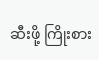ဆီးဖို့ ကြိုးစား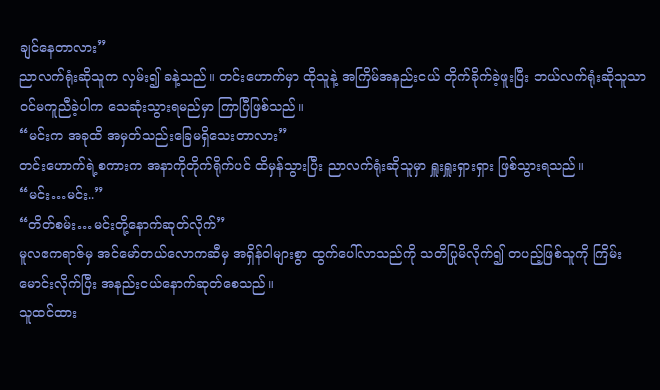ချင်နေတာလား”
ညာလက်ရုံးဆိုသူက လှမ်း၍ ခနဲ့သည်။ တင်းဟောက်မှာ ထိုသူနဲ့ အကြိမ်အနည်းငယ် တိုက်ခိုက်ခဲ့ဖူးပြီး ဘယ်လက်ရုံးဆိုသူသာ ဝင်မကူညီခဲ့ပါက သေဆုံးသွားရမည်မှာ ကြာပြီဖြစ်သည်။
“မင်းက အခုထိ အမှတ်သည်းခြေမရှိသေးတာလား”
တင်းဟောက်ရဲ့စကားက အနာကိုတိုက်ရိုက်ပင် ထိမှန်သွားပြီး ညာလက်ရုံးဆိုသူမှာ ရှူးရှူးရှားရှား ဖြစ်သွားရသည်။
“မင်း…မင်း..”
“တိတ်စမ်း…မင်းတို့နောက်ဆုတ်လိုက်”
မူလဧကရာဇ်မှ အင်မော်တယ်လောကဆီမှ အရှိန်ဝါများစွာ ထွက်ပေါ်လာသည်ကို သတိပြုမိလိုက်၍ တပည့်ဖြစ်သူကို ကြိမ်းမောင်းလိုက်ပြီး အနည်းငယ်နောက်ဆုတ်စေသည်။
သူထင်ထား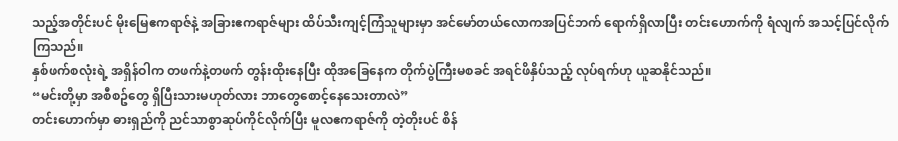သည့်အတိုင်းပင် မိုးမြေဧကရာဇ်နဲ့ အခြားဧကရာဇ်များ ထိပ်သီးကျင့်ကြံသူများမှာ အင်မော်တယ်လောကအပြင်ဘက် ရောက်ရှိလာပြီး တင်းဟောက်ကို ရံလျက် အသင့်ပြင်လိုက်ကြသည်။
နှစ်ဖက်စလုံးရဲ့ အရှိန်ဝါက တဖက်နဲ့တဖက် တွန်းထိုးနေပြီး ထိုအခြေနေက တိုက်ပွဲကြီးမစခင် အရင်ဖိနှိပ်သည့် လုပ်ရက်ဟု ယူဆနိုင်သည်။
“မင်းတို့မှာ အစီစဥ်တွေ ရှိပြီးသားမဟုတ်လား ဘာတွေစောင့်နေသေးတာလဲ”
တင်းဟောက်မှာ ဓားရှည်ကို ညင်သာစွာဆုပ်ကိုင်လိုက်ပြီး မူလဧကရာဇ်ကို တဲ့တိုးပင် စိန်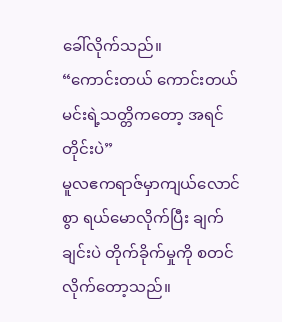ခေါ်လိုက်သည်။
“ကောင်းတယ် ကောင်းတယ် မင်းရဲ့သတ္တိကတော့ အရင်တိုင်းပဲ”
မူလဧကရာဇ်မှာကျယ်လောင်စွာ ရယ်မောလိုက်ပြီး ချက်ချင်းပဲ တိုက်ခိုက်မှုကို စတင်လိုက်တော့သည်။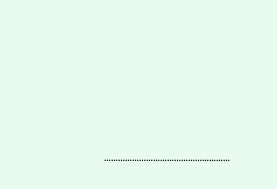………………………………………………